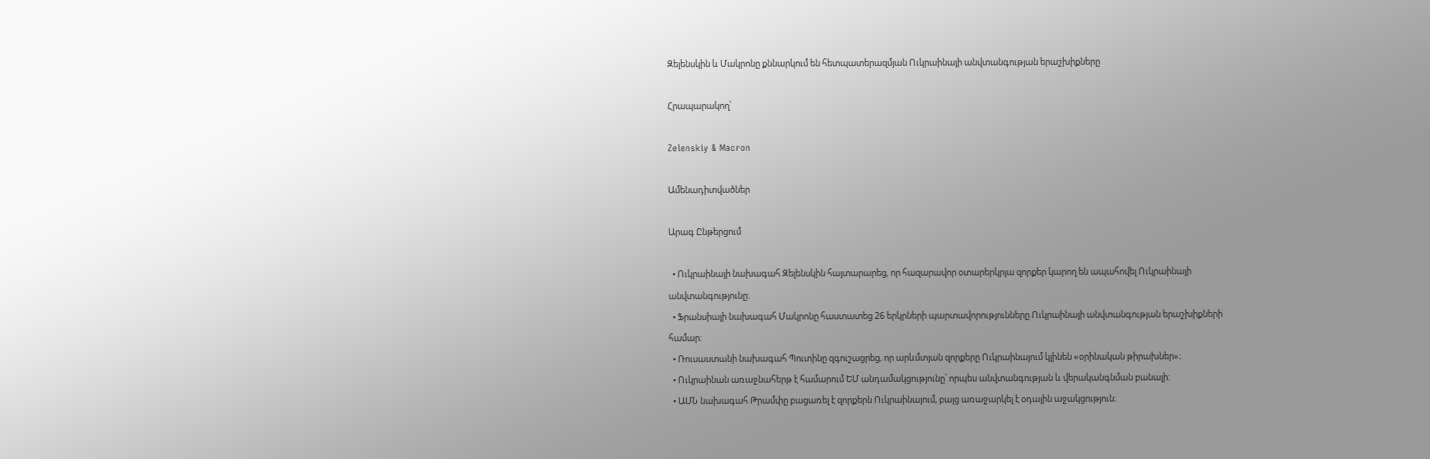Զելենսկին և Մակրոնը քննարկում են հետպատերազմյան Ուկրաինայի անվտանգության երաշխիքները

Հրապարակող՝

Zelenskiy & Macron

Ամենադիտվածներ

Արագ Ընթերցում

  • Ուկրաինայի նախագահ Զելենսկին հայտարարեց, որ հազարավոր օտարերկրյա զորքեր կարող են ապահովել Ուկրաինայի անվտանգությունը։
  • Ֆրանսիայի նախագահ Մակրոնը հաստատեց 26 երկրների պարտավորությունները Ուկրաինայի անվտանգության երաշխիքների համար։
  • Ռուսաստանի նախագահ Պուտինը զգուշացրեց, որ արևմտյան զորքերը Ուկրաինայում կլինեն «օրինական թիրախներ»։
  • Ուկրաինան առաջնահերթ է համարում ԵՄ անդամակցությունը՝ որպես անվտանգության և վերականգնման բանալի։
  • ԱՄՆ նախագահ Թրամփը բացառել է զորքերն Ուկրաինայում, բայց առաջարկել է օդային աջակցություն։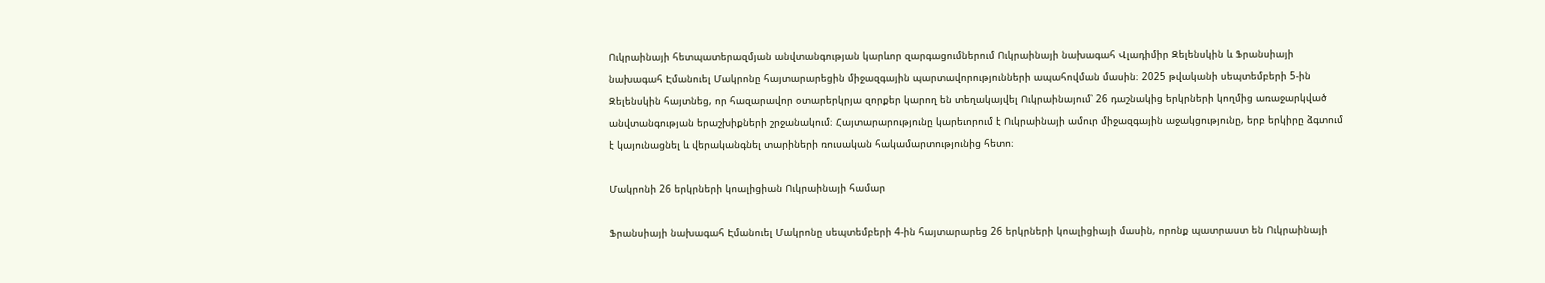Ուկրաինայի հետպատերազմյան անվտանգության կարևոր զարգացումներում Ուկրաինայի նախագահ Վլադիմիր Զելենսկին և Ֆրանսիայի նախագահ Էմանուել Մակրոնը հայտարարեցին միջազգային պարտավորությունների ապահովման մասին։ 2025 թվականի սեպտեմբերի 5-ին Զելենսկին հայտնեց, որ հազարավոր օտարերկրյա զորքեր կարող են տեղակայվել Ուկրաինայում՝ 26 դաշնակից երկրների կողմից առաջարկված անվտանգության երաշխիքների շրջանակում։ Հայտարարությունը կարեւորում է Ուկրաինայի ամուր միջազգային աջակցությունը, երբ երկիրը ձգտում է կայունացնել և վերականգնել տարիների ռուսական հակամարտությունից հետո։

Մակրոնի 26 երկրների կոալիցիան Ուկրաինայի համար

Ֆրանսիայի նախագահ Էմանուել Մակրոնը սեպտեմբերի 4-ին հայտարարեց 26 երկրների կոալիցիայի մասին, որոնք պատրաստ են Ուկրաինայի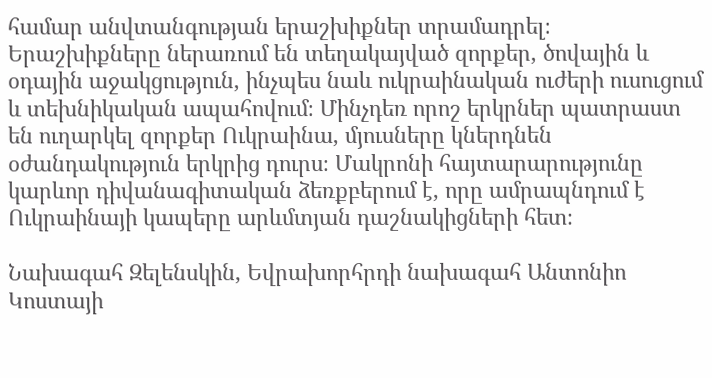համար անվտանգության երաշխիքներ տրամադրել։ Երաշխիքները ներառում են տեղակայված զորքեր, ծովային և օդային աջակցություն, ինչպես նաև ուկրաինական ուժերի ուսուցում և տեխնիկական ապահովում։ Մինչդեռ որոշ երկրներ պատրաստ են ուղարկել զորքեր Ուկրաինա, մյուսները կներդնեն օժանդակություն երկրից դուրս։ Մակրոնի հայտարարությունը կարևոր դիվանագիտական ձեռքբերում է, որը ամրապնդում է Ուկրաինայի կապերը արևմտյան դաշնակիցների հետ։

Նախագահ Զելենսկին, Եվրախորհրդի նախագահ Անտոնիո Կոստայի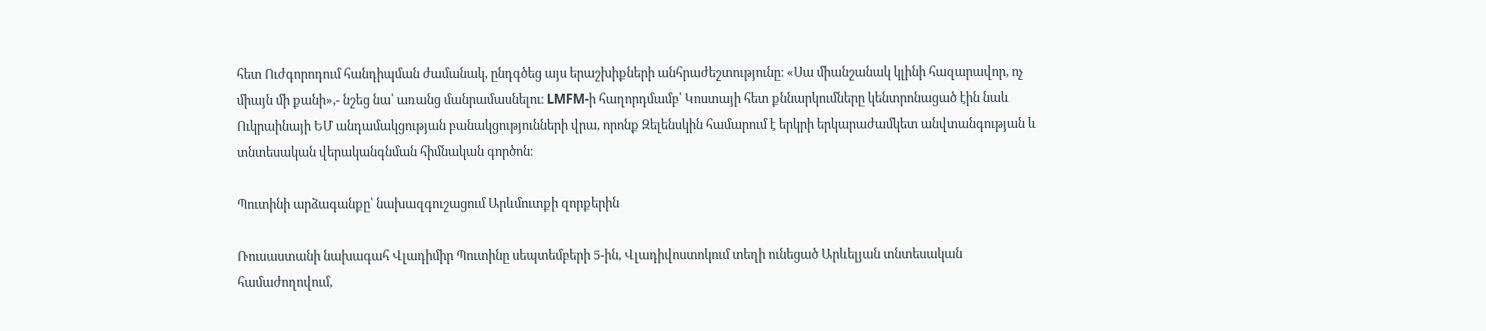հետ Ուժգորոդում հանդիպման ժամանակ, ընդգծեց այս երաշխիքների անհրաժեշտությունը։ «Սա միանշանակ կլինի հազարավոր, ոչ միայն մի քանի»,- նշեց նա՝ առանց մանրամասնելու։ LMFM-ի հաղորդմամբ՝ Կոստայի հետ քննարկումները կենտրոնացած էին նաև Ուկրաինայի ԵՄ անդամակցության բանակցությունների վրա, որոնք Զելենսկին համարում է երկրի երկարաժամկետ անվտանգության և տնտեսական վերականգնման հիմնական գործոն։

Պուտինի արձագանքը՝ նախազգուշացում Արևմուտքի զորքերին

Ռուսաստանի նախագահ Վլադիմիր Պուտինը սեպտեմբերի 5-ին, Վլադիվոստոկում տեղի ունեցած Արևելյան տնտեսական համաժողովում,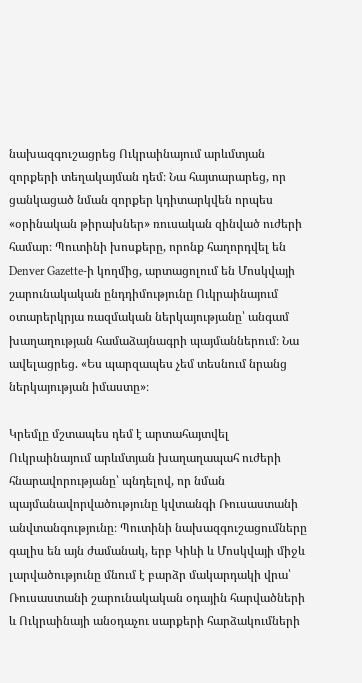նախազգուշացրեց Ուկրաինայում արևմտյան զորքերի տեղակայման դեմ։ Նա հայտարարեց, որ ցանկացած նման զորքեր կդիտարկվեն որպես «օրինական թիրախներ» ռուսական զինված ուժերի համար։ Պուտինի խոսքերը, որոնք հաղորդվել են Denver Gazette-ի կողմից, արտացոլում են Մոսկվայի շարունակական ընդդիմությունը Ուկրաինայում օտարերկրյա ռազմական ներկայությանը՝ անգամ խաղաղության համաձայնագրի պայմաններում։ Նա ավելացրեց. «Ես պարզապես չեմ տեսնում նրանց ներկայության իմաստը»։

Կրեմլը մշտապես դեմ է արտահայտվել Ուկրաինայում արևմտյան խաղաղապահ ուժերի հնարավորությանը՝ պնդելով, որ նման պայմանավորվածությունը կվտանգի Ռուսաստանի անվտանգությունը։ Պուտինի նախազգուշացումները գալիս են այն ժամանակ, երբ Կիևի և Մոսկվայի միջև լարվածությունը մնում է բարձր մակարդակի վրա՝ Ռուսաստանի շարունակական օդային հարվածների և Ուկրաինայի անօդաչու սարքերի հարձակումների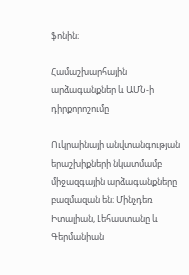ֆոնին։

Համաշխարհային արձագանքներ և ԱՄՆ-ի դիրքորոշումը

Ուկրաինայի անվտանգության երաշխիքների նկատմամբ միջազգային արձագանքները բազմազան են։ Մինչդեռ Իտալիան, Լեհաստանը և Գերմանիան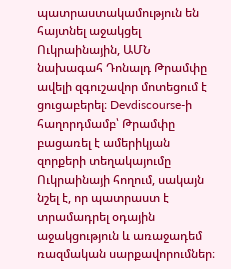պատրաստակամություն են հայտնել աջակցել Ուկրաինային, ԱՄՆ նախագահ Դոնալդ Թրամփը ավելի զգուշավոր մոտեցում է ցուցաբերել։ Devdiscourse-ի հաղորդմամբ՝ Թրամփը բացառել է ամերիկյան զորքերի տեղակայումը Ուկրաինայի հողում, սակայն նշել է, որ պատրաստ է տրամադրել օդային աջակցություն և առաջադեմ ռազմական սարքավորումներ։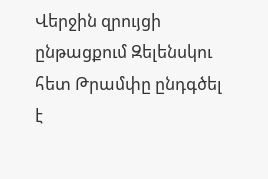Վերջին զրույցի ընթացքում Զելենսկու հետ Թրամփը ընդգծել է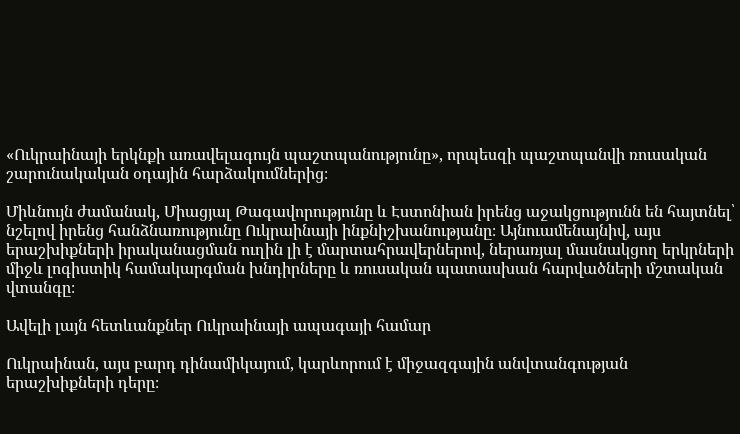«Ուկրաինայի երկնքի առավելագույն պաշտպանությունը», որպեսզի պաշտպանվի ռուսական շարունակական օդային հարձակումներից։

Միևնույն ժամանակ, Միացյալ Թագավորությունը և Էստոնիան իրենց աջակցությունն են հայտնել՝ նշելով իրենց հանձնառությունը Ուկրաինայի ինքնիշխանությանը։ Այնուամենայնիվ, այս երաշխիքների իրականացման ուղին լի է մարտահրավերներով, ներառյալ մասնակցող երկրների միջև լոգիստիկ համակարգման խնդիրները և ռուսական պատասխան հարվածների մշտական վտանգը։

Ավելի լայն հետևանքներ Ուկրաինայի ապագայի համար

Ուկրաինան, այս բարդ դինամիկայում, կարևորում է միջազգային անվտանգության երաշխիքների դերը։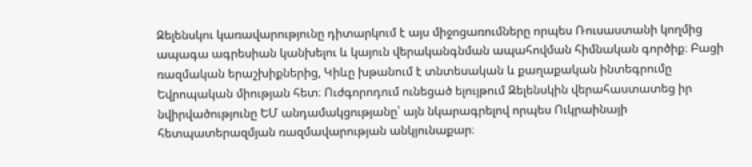Զելենսկու կառավարությունը դիտարկում է այս միջոցառումները որպես Ռուսաստանի կողմից ապագա ագրեսիան կանխելու և կայուն վերականգնման ապահովման հիմնական գործիք։ Բացի ռազմական երաշխիքներից, Կիևը խթանում է տնտեսական և քաղաքական ինտեգրումը Եվրոպական միության հետ։ Ուժգորոդում ունեցած ելույթում Զելենսկին վերահաստատեց իր նվիրվածությունը ԵՄ անդամակցությանը՝ այն նկարագրելով որպես Ուկրաինայի հետպատերազմյան ռազմավարության անկյունաքար։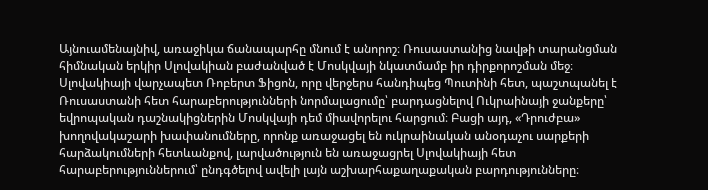Այնուամենայնիվ, առաջիկա ճանապարհը մնում է անորոշ։ Ռուսաստանից նավթի տարանցման հիմնական երկիր Սլովակիան բաժանված է Մոսկվայի նկատմամբ իր դիրքորոշման մեջ։ Սլովակիայի վարչապետ Ռոբերտ Ֆիցոն, որը վերջերս հանդիպեց Պուտինի հետ, պաշտպանել է Ռուսաստանի հետ հարաբերությունների նորմալացումը՝ բարդացնելով Ուկրաինայի ջանքերը՝ եվրոպական դաշնակիցներին Մոսկվայի դեմ միավորելու հարցում։ Բացի այդ, «Դրուժբա» խողովակաշարի խափանումները, որոնք առաջացել են ուկրաինական անօդաչու սարքերի հարձակումների հետևանքով, լարվածություն են առաջացրել Սլովակիայի հետ հարաբերություններում՝ ընդգծելով ավելի լայն աշխարհաքաղաքական բարդությունները։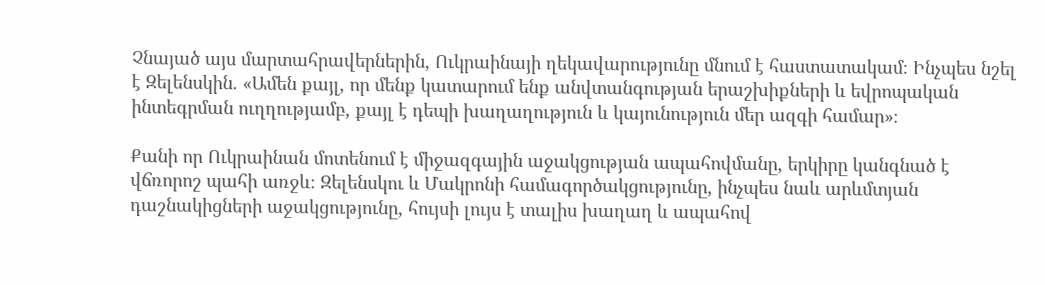Չնայած այս մարտահրավերներին, Ուկրաինայի ղեկավարությունը մնում է հաստատակամ։ Ինչպես նշել է Զելենսկին. «Ամեն քայլ, որ մենք կատարում ենք անվտանգության երաշխիքների և եվրոպական ինտեգրման ուղղությամբ, քայլ է դեպի խաղաղություն և կայունություն մեր ազգի համար»։

Քանի որ Ուկրաինան մոտենում է միջազգային աջակցության ապահովմանը, երկիրը կանգնած է վճռորոշ պահի առջև։ Զելենսկու և Մակրոնի համագործակցությունը, ինչպես նաև արևմտյան դաշնակիցների աջակցությունը, հույսի լույս է տալիս խաղաղ և ապահով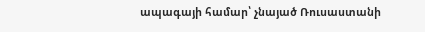ապագայի համար՝ չնայած Ռուսաստանի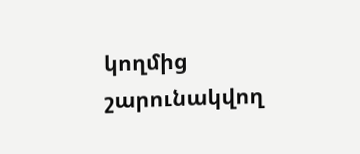կողմից շարունակվող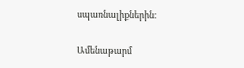սպառնալիքներին։

Ամենաթարմ